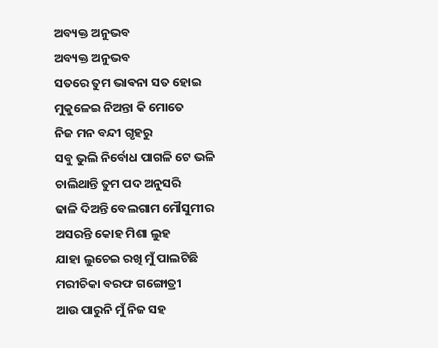ଅବ୍ୟକ୍ତ ଅନୁଭବ
ଅବ୍ୟକ୍ତ ଅନୁଭବ
ସତରେ ତୁମ ଭାଵନା ସତ ହୋଇ
ମୁକୁଳେଇ ନିଅନ୍ତା କି ମୋତେ
ନିଜ ମନ ବନ୍ଦୀ ଗୃହରୁ
ସବୁ ଭୁଲି ନିର୍ବୋଧ ପାଗଳି ଟେ ଭଳି
ଚାଲିଥାନ୍ତି ତୁମ ପଦ ଅନୁସରି
ଢାଳି ଦିଅନ୍ତି ବେଲଗାମ ମୌସୁମୀର
ଅସରନ୍ତି କୋହ ମିଶା ଲୁହ
ଯାହା ଲୁଚେଇ ରଖି ମୁଁ ପାଲଟିଛି
ମରୀଚିକା ବରଫ ଗଙ୍ଗୋତ୍ରୀ
ଆଉ ପାରୁନି ମୁଁ ନିଜ ସହ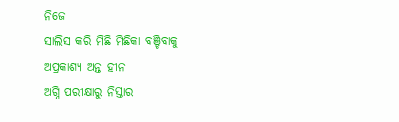ନିଜେ
ସାଲିସ କରି ମିଛି ମିଛିକା ବଞ୍ଚିବାକୁ
ଅପ୍ରକାଶ୍ୟ ଅନ୍ତ ହୀନ
ଅଗ୍ନି ପରୀକ୍ଷାରୁ ନିସ୍ତାର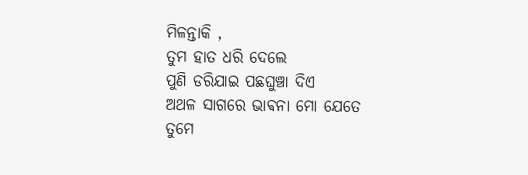ମିଳନ୍ତାକି ,
ତୁମ ହାତ ଧରି ଦେଲେ
ପୁଣି ଡରିଯାଇ ପଛଘୁଞ୍ଚା ଦିଏ
ଅଥଳ ସାଗରେ ଭାଵନା ମୋ ଯେତେ
ତୁମେ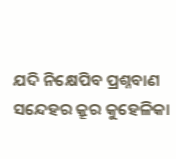ଯଦି ନିକ୍ଷେପିବ ପ୍ରଶ୍ନବାଣ
ସନ୍ଦେହର କ୍ରୂର କୁହେଳିକା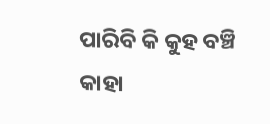ପାରିବି କି କୁହ ବଞ୍ଚି
କାହା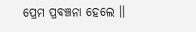ପ୍ରେମ ପ୍ରବଞ୍ଚନା ହେଲେ ।।